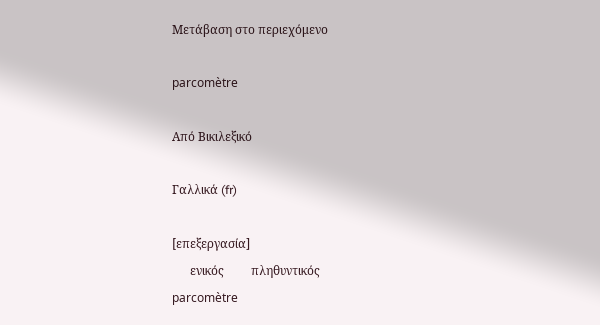Μετάβαση στο περιεχόμενο

parcomètre

Από Βικιλεξικό

Γαλλικά (fr)

[επεξεργασία]
      ενικός         πληθυντικός
parcomètre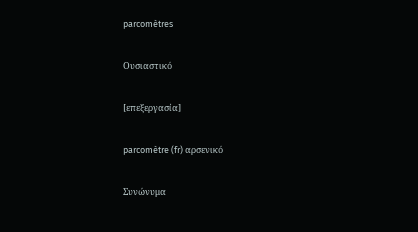parcomètres

Ουσιαστικό

[επεξεργασία]

parcomètre (fr) αρσενικό

Συνώνυμα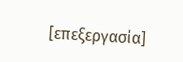[επεξεργασία]